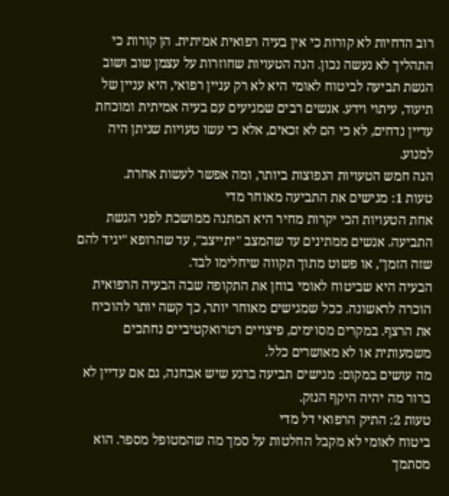רוב הדחיות לא קורות כי אין בעיה רפואית אמיתית. הן קורות כי התהליך לא נעשה נכון. הנה הטעויות שחוזרות על עצמן שוב ושוב
הגשת תביעה לביטוח לאומי היא לא רק עניין רפואי, היא עניין של תיעוד, עיתוי וידע. אנשים רבים שמגיעים עם בעיה אמיתית ומוכחת עדיין נדחים, לא כי הם לא זכאים, אלא כי עשו טעויות שניתן היה למנוע.
הנה חמש הטעויות הנפוצות ביותר, ומה אפשר לעשות אחרת.
טעות 1: מגישים את התביעה מאוחר מדי
אחת הטעויות הכי יקרות מחיר היא המתנה ממושכת לפני הגשת התביעה. אנשים ממתינים עד שהמצב "יתייצב", עד שהרופא "יגיד להם שזה הזמן", או פשוט מתוך תקווה שיחלימו לבד.
הבעיה היא שביטוח לאומי בוחן את התקופה שבה הבעיה הרפואית הוכרה לראשונה. ככל שמגישים מאוחר יותר, כך קשה יותר להוכיח את הרצף. במקרים מסוימים, פיצויים רטרואקטיביים נחתכים משמעותית או לא מאושרים כלל.
מה עושים במקום: מגישים תביעה ברגע שיש אבחנה, גם אם עדיין לא ברור מה יהיה היקף הנזק.
טעות 2: התיק הרפואי דל מדי
ביטוח לאומי לא מקבל החלטות על סמך מה שהמטופל מספר. הוא מסתמך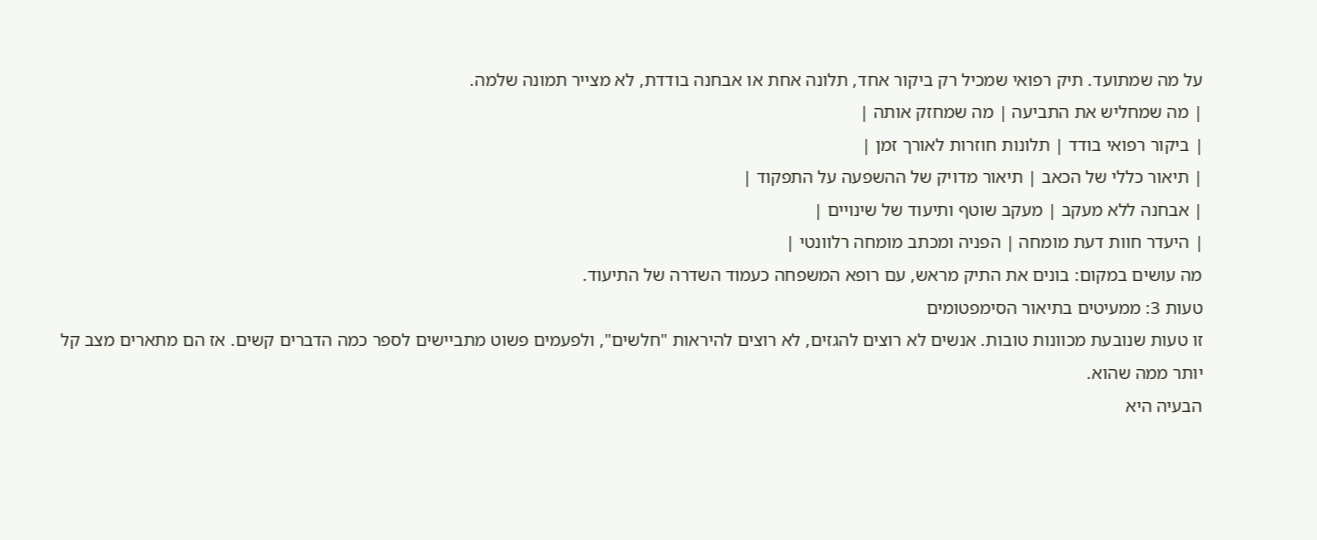על מה שמתועד. תיק רפואי שמכיל רק ביקור אחד, תלונה אחת או אבחנה בודדת, לא מצייר תמונה שלמה.
| מה שמחליש את התביעה | מה שמחזק אותה |
| ביקור רפואי בודד | תלונות חוזרות לאורך זמן |
| תיאור כללי של הכאב | תיאור מדויק של ההשפעה על התפקוד |
| אבחנה ללא מעקב | מעקב שוטף ותיעוד של שינויים |
| היעדר חוות דעת מומחה | הפניה ומכתב מומחה רלוונטי |
מה עושים במקום: בונים את התיק מראש, עם רופא המשפחה כעמוד השדרה של התיעוד.
טעות 3: ממעיטים בתיאור הסימפטומים
זו טעות שנובעת מכוונות טובות. אנשים לא רוצים להגזים, לא רוצים להיראות "חלשים", ולפעמים פשוט מתביישים לספר כמה הדברים קשים. אז הם מתארים מצב קל יותר ממה שהוא.
הבעיה היא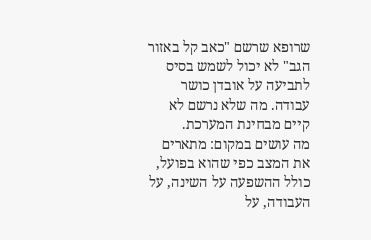שרופא שרשם "כאב קל באזור הגב" לא יכול לשמש בסיס לתביעה על אובדן כושר עבודה. מה שלא נרשם לא קיים מבחינת המערכת.
מה עושים במקום: מתארים את המצב כפי שהוא בפועל, כולל ההשפעה על השינה, על העבודה, על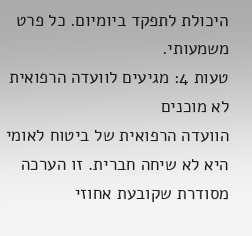היכולת לתפקד ביומיום. כל פרט משמעותי.
טעות 4: מגיעים לוועדה הרפואית לא מוכנים
הוועדה הרפואית של ביטוח לאומי היא לא שיחה חברית. זו הערכה מסודרת שקובעת אחוזי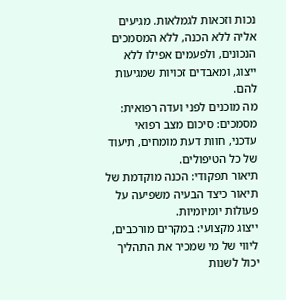נכות וזכאות לגמלאות. מגיעים אליה ללא הכנה, ללא המסמכים הנכונים, ולפעמים אפילו ללא ייצוג, ומאבדים זכויות שמגיעות להם.
מה מוכנים לפני ועדה רפואית:
מסמכים: סיכום מצב רפואי עדכני, חוות דעת מומחים, תיעוד של כל הטיפולים.
תיאור תפקודי: הכנה מוקדמת של תיאור כיצד הבעיה משפיעה על פעולות יומיומיות.
ייצוג מקצועי: במקרים מורכבים, ליווי של מי שמכיר את התהליך יכול לשנות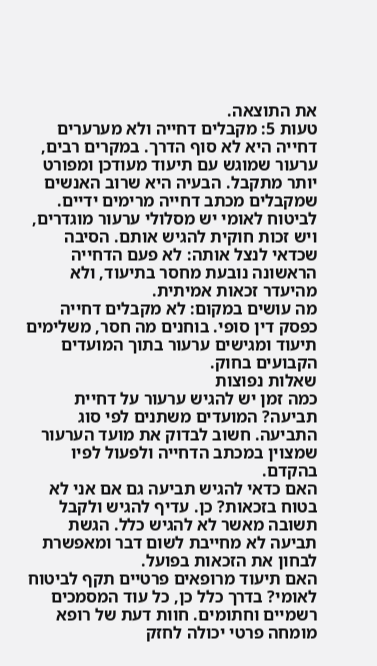את התוצאה.
טעות 5: מקבלים דחייה ולא מערערים
דחייה היא לא סוף הדרך. במקרים רבים, ערעור שמוגש עם תיעוד מעודכן ומפורט יותר מתקבל. הבעיה היא שרוב האנשים שמקבלים מכתב דחייה מרימים ידיים.
לביטוח לאומי יש מסלולי ערעור מוגדרים, ויש זכות חוקית להגיש אותם. הסיבה שכדאי לנצל אותה: לא פעם הדחייה הראשונה נובעת מחסר בתיעוד, ולא מהיעדר זכאות אמיתית.
מה עושים במקום: לא מקבלים דחייה כפסק דין סופי. בוחנים מה חסר, משלימים תיעוד ומגישים ערעור בתוך המועדים הקבועים בחוק.
שאלות נפוצות
כמה זמן יש להגיש ערעור על דחיית תביעה? המועדים משתנים לפי סוג התביעה. חשוב לבדוק את מועד הערעור שמצוין במכתב הדחייה ולפעול לפיו בהקדם.
האם כדאי להגיש תביעה גם אם אני לא בטוח בזכאות? כן. עדיף להגיש ולקבל תשובה מאשר לא להגיש כלל. הגשת תביעה לא מחייבת לשום דבר ומאפשרת לבחון את הזכאות בפועל.
האם תיעוד מרופאים פרטיים תקף לביטוח לאומי? בדרך כלל כן, כל עוד המסמכים רשמיים וחתומים. חוות דעת של רופא מומחה פרטי יכולה לחזק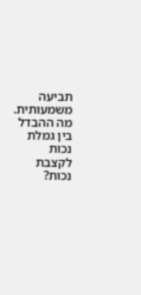תביעה משמעותית.
מה ההבדל בין גמלת נכות לקצבת נכות?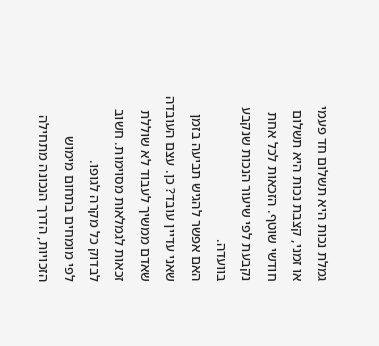גמלת נכות היא תשלום חד פעמי או זמני, קצבת נכות היא תשלום חודשי שוטף. הזכאות לכל אחת נקבעת לפי שיעור הנכות שנקבע בוועדה.
האם אפשר להגיש תביעה בזמן שאני עדיין עובד? כן. עצם העובדה שאדם ממשיך לעבוד לא שוללת זכאות לגמלאות מסוימות. חשוב לבדוק כל מקרה לגופו.
לפי מומחים בתחום מימוש הזכויות, הדרך הנכונה מתחילה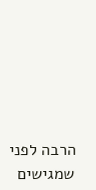הרבה לפני שמגישים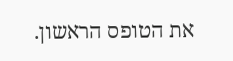את הטופס הראשון.